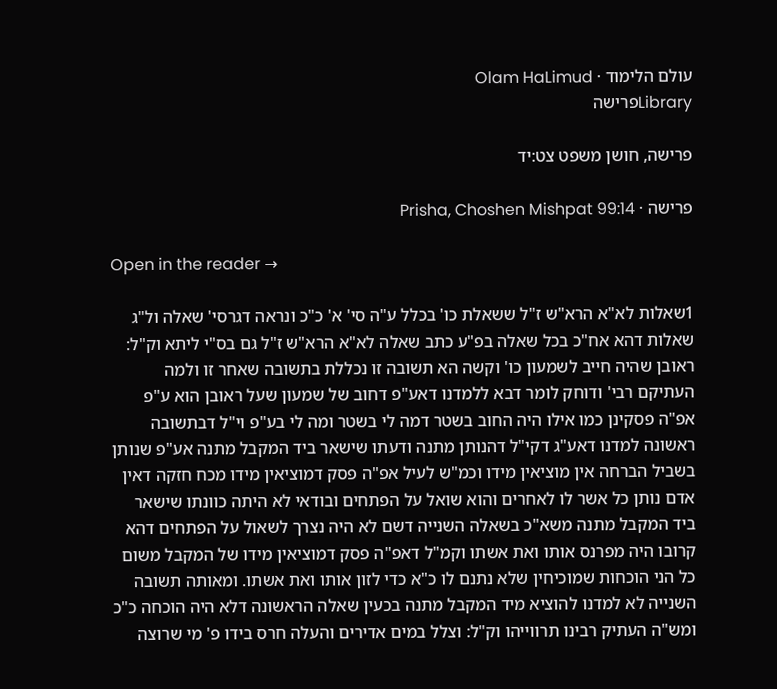עולם הלימוד · Olam HaLimud
Libraryפרישה

פרישה, חושן משפט צט:יד

פרישה · Prisha, Choshen Mishpat 99:14

Open in the reader →

1שאלות לא"א הרא"ש ז"ל ששאלת כו' בכלל ע"ה סי' א' כ"כ ונראה דגרסי' שאלה ול"ג שאלות דהא אח"כ בכל שאלה בפ"ע כתב שאלה לא"א הרא"ש ז"ל גם בס"י ליתא וק"ל: ראובן שהיה חייב לשמעון כו' וקשה הא תשובה זו נכללת בתשובה שאחר זו ולמה העתיקם רבי' ודוחק לומר דבא ללמדנו דאע"פ דחוב של שמעון שעל ראובן הוא ע"פ אפ"ה פסקינן כמו אילו היה החוב בשטר דמה לי בשטר ומה לי בע"פ וי"ל דבתשובה ראשונה למדנו דאע"ג דקי"ל דהנותן מתנה ודעתו שישאר ביד המקבל מתנה אע"פ שנותן בשביל הברחה אין מוציאין מידו וכמ"ש לעיל אפ"ה פסק דמוציאין מידו מכח חזקה דאין אדם נותן כל אשר לו לאחרים והוא שואל על הפתחים ובודאי לא היתה כוונתו שישאר ביד המקבל מתנה משא"כ בשאלה השנייה דשם לא היה נצרך לשאול על הפתחים דהא קרובו היה מפרנס אותו ואת אשתו וקמ"ל דאפ"ה פסק דמוציאין מידו של המקבל משום כל הני הוכחות שמוכיחין שלא נתנם לו כ"א כדי לזון אותו ואת אשתו. ומאותה תשובה השנייה לא למדנו להוציא מיד המקבל מתנה בכעין שאלה הראשונה דלא היה הוכחה כ"כ ומש"ה העתיק רבינו תרווייהו וק"ל: וצלל במים אדירים והעלה חרס בידו פ' מי שרוצה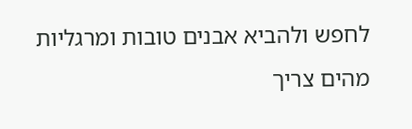לחפש ולהביא אבנים טובות ומרגליות מהים צריך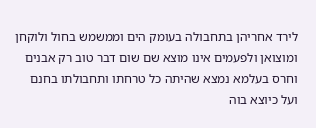לירד אחריהן בתחבולה בעומק הים וממשמש בחול ולוקחן ומוצואן ולפעמים אינו מוצא שם שום דבר טוב רק אבנים וחרס בעלמא נמצא שהיתה כל טרחתו ותחבולתו בחנם ועל כיוצא בוה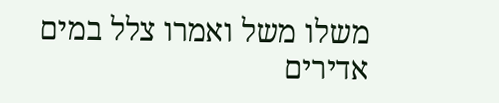משלו משל ואמרו צלל במים אדירים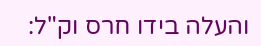והעלה בידו חרס וק"ל: